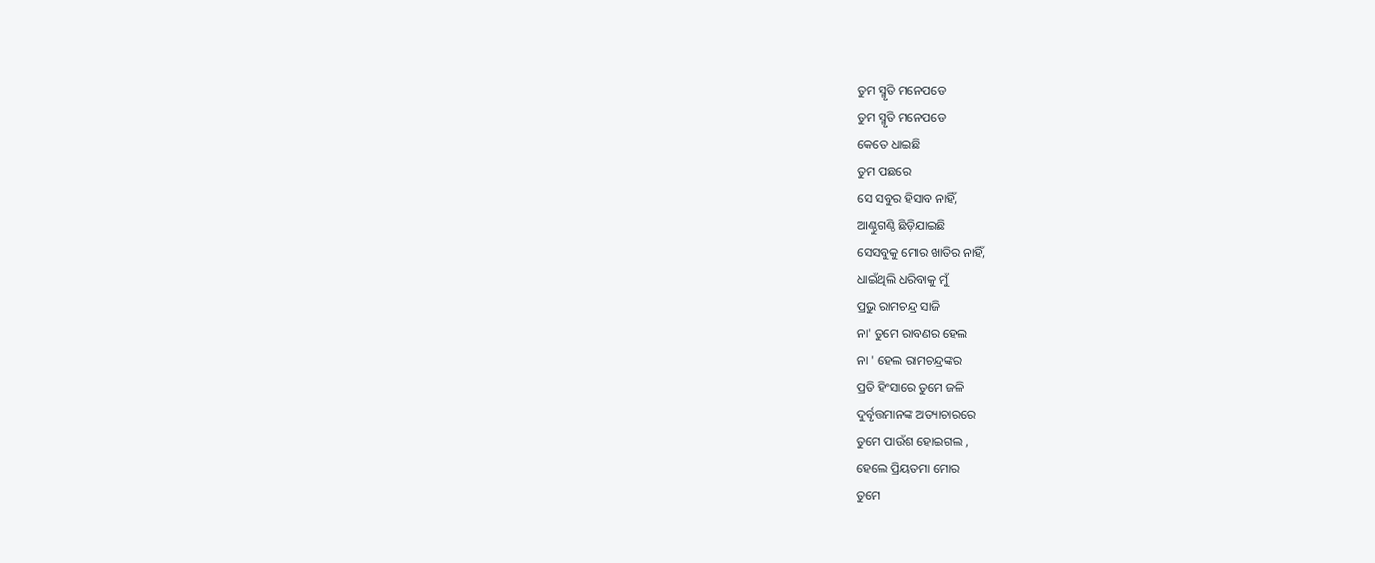ତୁମ ସ୍ମୃତି ମନେପଡେ
ତୁମ ସ୍ମୃତି ମନେପଡେ
କେତେ ଧାଇଛି
ତୁମ ପଛରେ
ସେ ସବୁର ହିସାବ ନାହିଁ,
ଆଣ୍ଠୁଗଣ୍ଠି ଛିଡ଼ିଯାଇଛି
ସେସବୁକୁ ମୋର ଖାତିର ନାହିଁ,
ଧାଇଁଥିଲି ଧରିବାକୁ ମୁଁ
ପ୍ରଭୁ ରାମଚନ୍ଦ୍ର ସାଜି
ନା' ତୁମେ ରାବଣର ହେଲ
ନା ' ହେଲ ରାମଚନ୍ଦ୍ରଙ୍କର
ପ୍ରତି ହିଂସାରେ ତୁମେ ଜଳି
ଦୁର୍ବୃତ୍ତମାନଙ୍କ ଅତ୍ୟାଚାରରେ
ତୁମେ ପାଉଁଶ ହୋଇଗଲ ,
ହେଲେ ପ୍ରିୟତମା ମୋର
ତୁମେ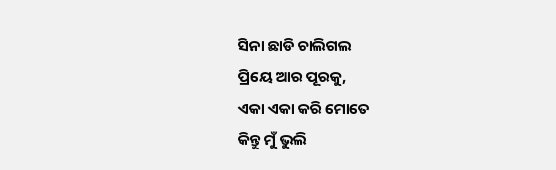ସିନା ଛାଡି ଚାଲିଗଲ
ପ୍ରିୟେ ଆର ପୂରକୁ,
ଏକା ଏକା କରି ମୋତେ
କିନ୍ତୁ ମୁଁ ଭୁଲି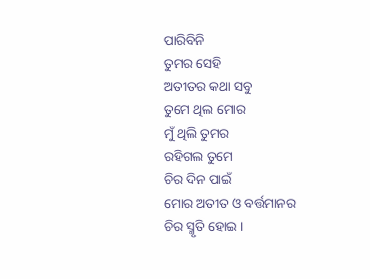ପାରିବିନି
ତୁମର ସେହି
ଅତୀତର କଥା ସବୁ
ତୁମେ ଥିଲ ମୋର
ମୁଁ ଥିଲି ତୁମର
ରହିଗଲ ତୁମେ
ଚିର ଦିନ ପାଇଁ
ମୋର ଅତୀତ ଓ ବର୍ତ୍ତମାନର
ଚିର ସ୍ମୃତି ହୋଇ ।